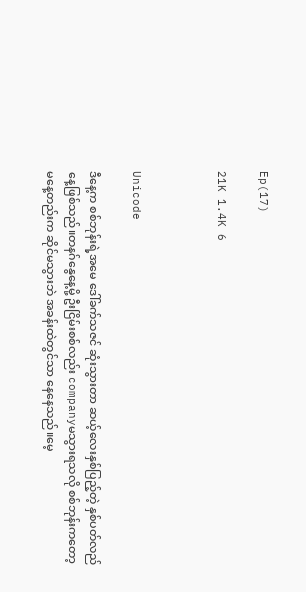Ep(17)

21K 1.4K 6



Unicode

ဒီနေ့က စစ်ဘုန်းရဲ့အမေ ဒေါ်ခက်သဇင် ဆုံးသွားတာ ဆယ့်လေးနှစ်ပြည့်တဲ့ နှစ်ပတ်လည်နေ့ဖြစ်သည်။တနဂ်နွေနေ့မို့ ဦးငြိမ်းစစ်လည်း companyမသွားရသလို စစ်ဘုန်းကတော့ မနေ့တည်းက ဆိုင်မသွားဘဲ အခန်းထဲတွင်သာ နေနေသည်။မေ့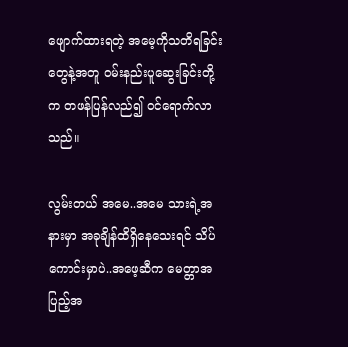ဖျောက်ထားရတဲ့ အမေ့ကိုသတိရခြင်းတွေနဲ့အတူ ဝမ်းနည်းပူဆွေးခြင်းတို့က တဖန်ပြန်လည်၍ ဝင်ရောက်လာသည်။

လွမ်းတယ် အမေ..အမေ သားရဲ့အနားမှာ အခုချိန်ထိရှိနေသေးရင် သိပ်ကောင်းမှာပဲ..အဖေ့ဆီက မေတ္တာအပြည့်အ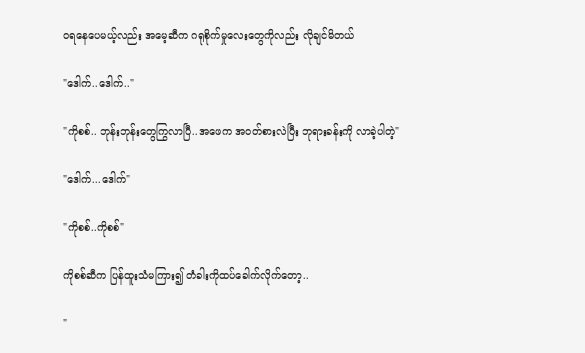ဝရနေပေမယ့်လည်း အမေ့ဆီက ဂရုစိုက်မှုလေးတွေကိုလည်း လိုချင်မိတယ်

"ဒေါက်..ဒေါက်.."

"ကိုစစ်.. ဘုန်းဘုန်းတွေကြွလာပြီ..အဖေက အဝတ်စားလဲပြီး ဘုရားခန်းကို လာခဲ့ပါတဲ့"

"ဒေါက်...ဒေါက်"

"ကိုစစ်..ကိုစစ်"

ကိုစစ်ဆီက ပြန်ထူးသံမကြား၍ တံခါးကိုထပ်ခေါက်လိုက်တော့..

"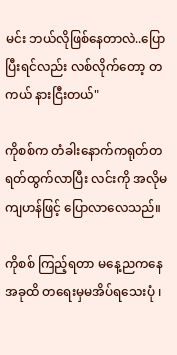မင်း ဘယ်လိုဖြစ်နေတာလဲ..ပြောပြီးရင်လည်း လစ်လိုက်တော့ တကယ် နားငြီးတယ်"

ကိုစစ်က တံခါးနောက်ကရုတ်တရတ်ထွက်လာပြီး လင်းကို အလိုမကျဟန်ဖြင့် ပြောလာလေသည်။

ကိုစစ် ကြည့်ရတာ မနေ့ညကနေ အခုထိ တရေးမှမအိပ်ရသေးပုံ ၊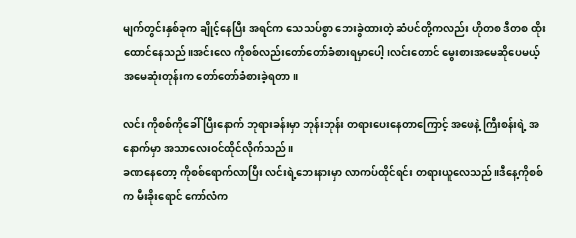မျက်တွင်းနှစ်ခုက ချိုင့်နေပြီး အရင်က သေသပ်စွာ ဘေးခွဲထားတဲ့ ဆံပင်တို့ကလည်း ဟိုတစ ဒီတစ ထိုးထောင်နေသည်။အင်းလေ ကိုစစ်လည်းတော်တော်ခံစားရမှာပေါ့ ၊လင်းတောင် မွေးစားအမေဆိုပေမယ့် အမေဆုံးတုန်းက တော်တော်ခံစားခဲ့ရတာ။

လင်း ကိုစစ်ကိုခေါ်ပြီးနောက် ဘုရားခန်းမှာ ဘုန်းဘုန်း တရားပေးနေတာကြောင့် အဖေနဲ့ ကြီးစန်းရဲ့ အနောက်မှာ အသာလေးဝင်ထိုင်လိုက်သည်။
ခဏနေတော့ ကိုစစ်ရောက်လာပြီး လင်းရဲ့ဘေးနားမှာ လာကပ်ထိုင်ရင်း တရားယူလေသည်။ဒီနေ့ကိုစစ်က မီးခိုးရောင် ကော်လံက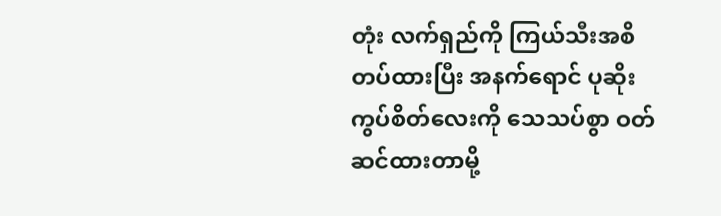တုံး လက်ရှည်ကို ကြယ်သီးအစိတပ်ထားပြီး အနက်ရောင် ပုဆိုးကွပ်စိတ်လေးကို သေသပ်စွာ ဝတ်ဆင်ထားတာမို့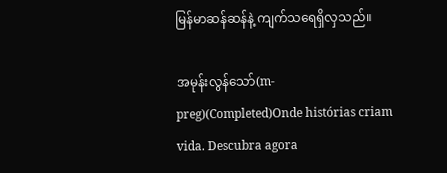မြန်မာဆန်ဆန်နဲ့ ကျက်သရေရှိလှသည်။

အမုန်းလွန်သော်(m- preg)(Completed)Onde histórias criam vida. Descubra agora